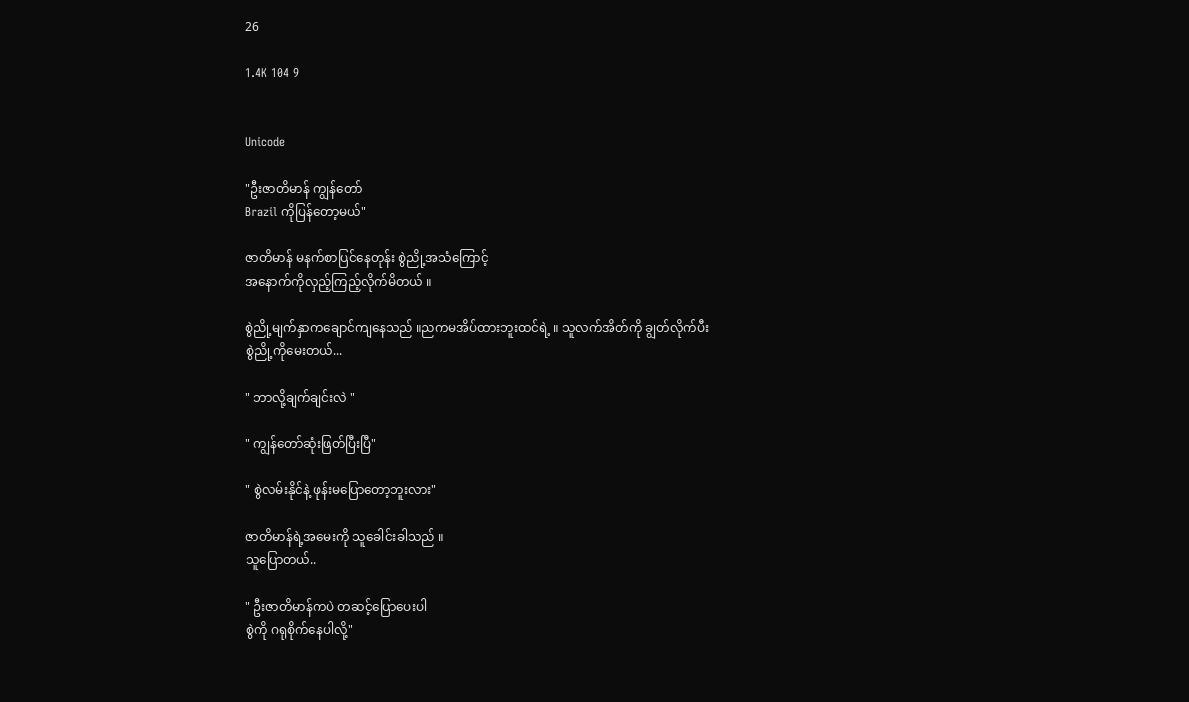26

1.4K 104 9


Unicode

"ဦးဇာတိမာန် ကျွန်တော်
Brazil ကိုပြန်တော့မယ်"

ဇာတိမာန် မနက်စာပြင်နေတုန်း စွဲညို့အသံကြောင့်
အနောက်ကိုလှည့်ကြည့်လိုက်မိတယ် ။

စွဲညို့မျက်နှာကချောင်ကျနေသည် ။ညကမအိပ်ထားဘူးထင်ရဲ့ ။ သူလက်အိတ်ကို ချွတ်လိုက်ပီး
စွဲညို့ကိုမေးတယ်...

" ဘာလို့ချက်ချင်းလဲ "

" ကျွန်တော်ဆုံးဖြတ်ပြီးပြီ"

" စွဲလမ်းနိုင်နဲ့ ဖုန်းမပြောတော့ဘူးလား"

ဇာတိမာန်ရဲ့အမေးကို သူခေါင်းခါသည် ။
သူပြောတယ်..

" ဦးဇာတိမာန်ကပဲ တဆင့်ပြောပေးပါ
စွဲကို ဂရုစိုက်နေပါလို့"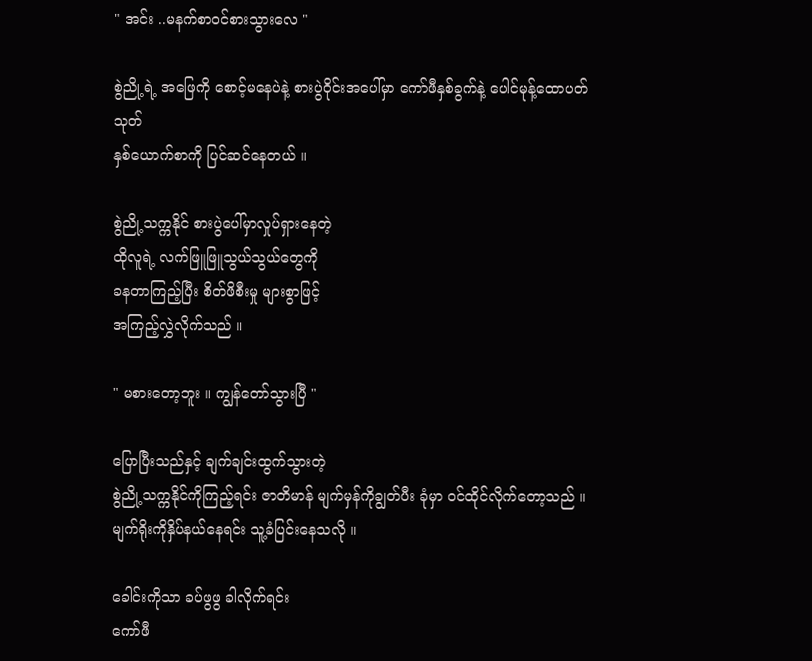" အင်း ..မနက်စာဝင်စားသွားလေ "

စွဲညို့ရဲ့ အဖြေကို စောင့်မနေပဲနဲ့ စားပွဲဝိုင်းအပေါ်မှာ ကော်ဖီနှစ်ခွက်နဲ့ ပေါင်မုန့်ထောပတ်သုတ်
နှစ်ယောက်စာကို ပြင်ဆင်နေတယ် ။

စွဲညို့သက္ကနိုင် စားပွဲပေါ်မှာလှုပ်ရှားနေတဲ့
ထိုလူရဲ့ လက်ဖြူဖြူသွယ်သွယ်တွေကို
ခနတာကြည့်ပြီး စိတ်ဖိစီးမှု များစွာဖြင့်
အကြည့်လွှဲလိုက်သည် ။

" မစားတော့ဘူး ။ ကျွန်တော်သွားပြီ "

ပြောပြီးသည်နှင့် ချက်ချင်းထွက်သွားတဲ့
စွဲညို့သက္ကနိုင်ကိုကြည့်ရင်း ဇာတိမာန် မျက်မှန်ကိုချွတ်ပီး ခုံမှာ ဝင်ထိုင်လိုက်တော့သည် ။
မျက်ရိုးကိုနှိပ်နယ်နေရင်း သူ့ခံပြင်းနေသလို ။

ခေါင်းကိုသာ ခပ်ဖွဖွ ခါလိုက်ရင်း
ကော်ဖီ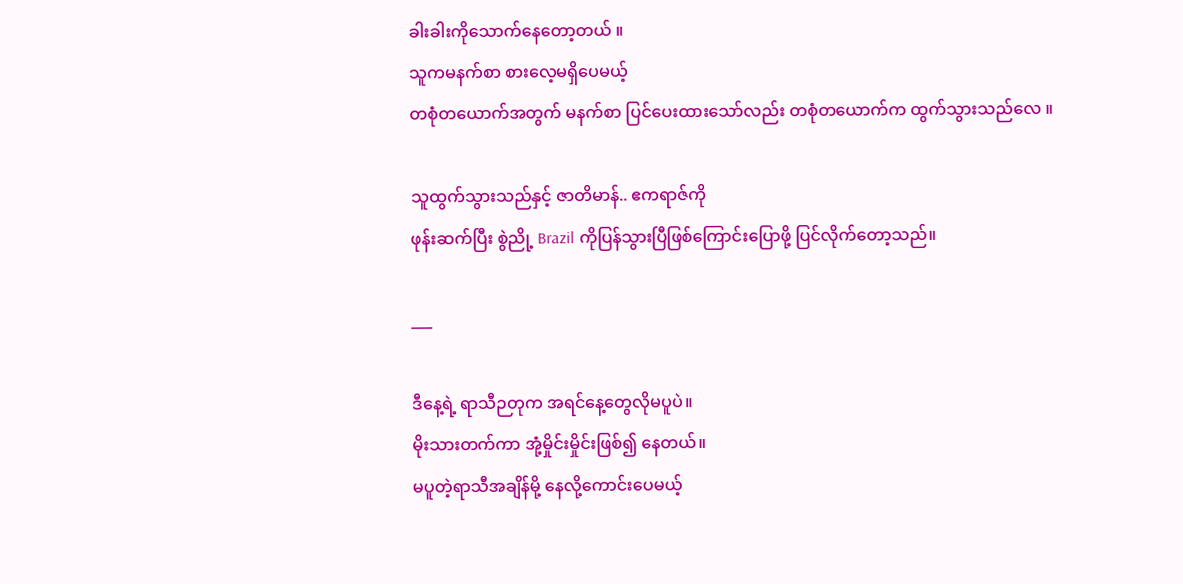ခါးခါးကိုသောက်နေတော့တယ် ။
သူကမနက်စာ စားလေ့မရှိပေမယ့်
တစုံတယောက်အတွက် မနက်စာ ပြင်ပေးထားသော်လည်း တစုံတယောက်က ထွက်သွားသည်လေ ။

သူထွက်သွားသည်နှင့် ဇာတိမာန်.. ဧကရာဇ်ကို
ဖုန်းဆက်ပြီး စွဲညို့ Brazil ကိုပြန်သွား‌ပြီဖြစ်ကြောင်းပြောဖို့ ပြင်လိုက်တော့သည်။

___

ဒီနေ့ရဲ့ ရာသီဉတုက အရင်နေ့တွေလိုမပူပဲ။
မိုးသားတက်ကာ အုံ့မှိုင်းမှိုင်းဖြစ်၍ နေတယ်။
မပူတဲ့ရာသီအချိန်မို့ နေလို့ကောင်းပေမယ့်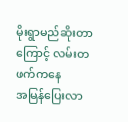မိုးရွာမည်ဆိုးတာကြောင့် လမ်းတဖက်ကနေ
အမြန်ပြေးလာ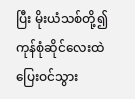ပြီး ‌မိုးယံသစ်တို့၍ ကုန်စုံဆိုင်လေးထဲ
ပြေးဝင်သွား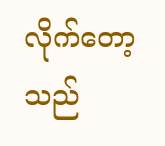လိုက်တော့သည်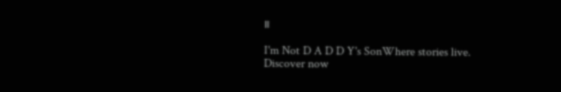။

I'm Not D A D D Y's SonWhere stories live. Discover now